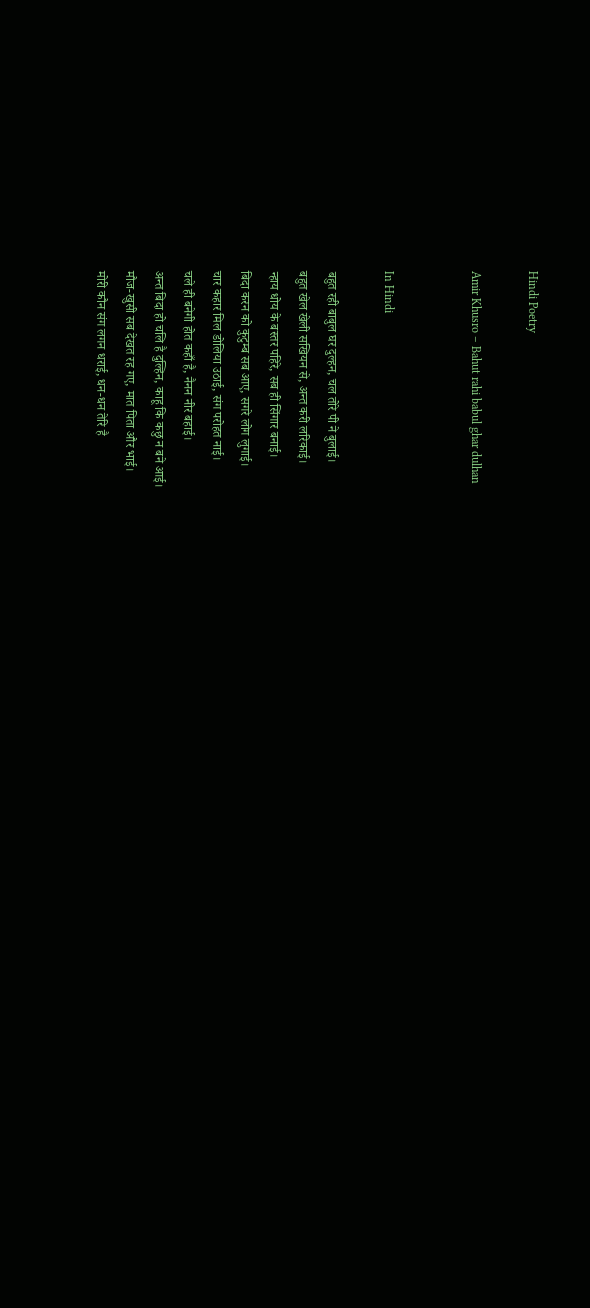Hindi Poetry

Amir Khusro – Bahut rahi babul ghar dulhan


In Hindi

बहुत रही बाबुल घर दुल्हन, चल तोरे पी ने बुलाई।
बहुत खेल खेली सखियन से, अन्त करी लरिकाई।
न्हाय धोय के बस्तर पहिरे, सब ही सिंगार बनाई।
बिदा करन को कुटुम्ब सब आए, सगरे लोग लुगाई।
चार कहार मिल डोलिया उठाई, संग परोहत नाई।
चले ही बनेगी होत कहाँ है, नैनन नीर बहाई।
अन्त बिदा हो चलि है दुल्हिन, काहू कि कछु न बने आई।
मौज-खुसी सब देखत रह गए, मात पिता और भाई।
मोरी कौन संग लगन धराई, धन-धन तेरि है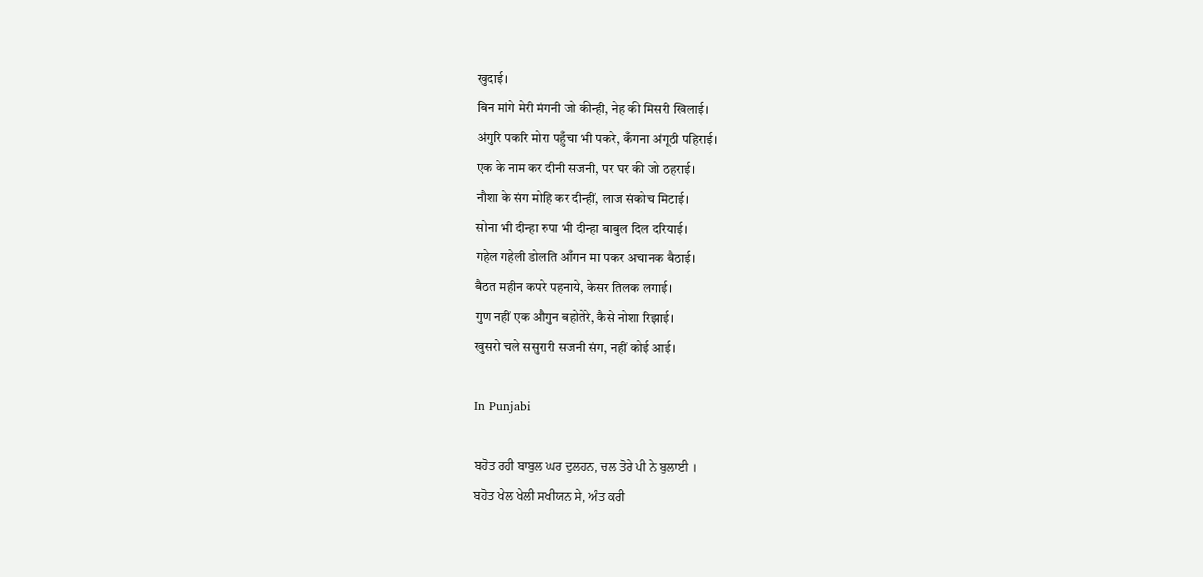खुदाई।
बिन मांगे मेरी मंगनी जो कीन्ही, नेह की मिसरी खिलाई।
अंगुरि पकरि मोरा पहुँचा भी पकरे, कँगना अंगूठी पहिराई।
एक के नाम कर दीनी सजनी, पर घर की जो ठहराई।
नौशा के संग मोहि कर दीन्हीं, लाज संकोच मिटाई।
सोना भी दीन्हा रुपा भी दीन्हा बाबुल दिल दरियाई।
गहेल गहेली डोलति आँगन मा पकर अचानक बैठाई।
बैठत महीन कपरे पहनाये, केसर तिलक लगाई।
गुण नहीं एक औगुन बहोतेरे, कैसे नोशा रिझाई।
खुसरो चले ससुरारी सजनी संग, नहीं कोई आई।

In Punjabi

ਬਹੋਤ ਰਹੀ ਬਾਬੁਲ ਘਰ ਦੁਲਹਨ, ਚਲ ਤੋਰੇ ਪੀ ਨੇ ਬੁਲਾਈ ।
ਬਹੋਤ ਖੇਲ ਖੇਲੀ ਸਖੀਯਨ ਸੇ, ਅੰਤ ਕਰੀ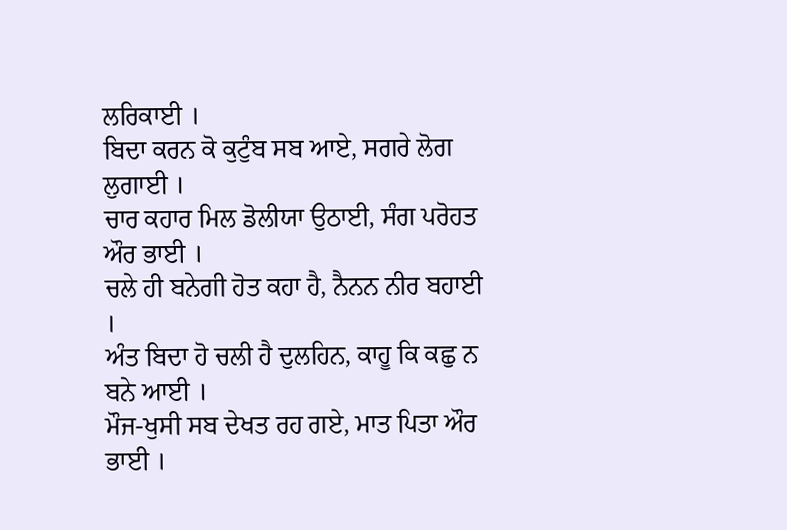ਲਰਿਕਾਈ ।
ਬਿਦਾ ਕਰਨ ਕੋ ਕੁਟੁੰਬ ਸਬ ਆਏ, ਸਗਰੇ ਲੋਗ ਲੁਗਾਈ ।
ਚਾਰ ਕਹਾਰ ਮਿਲ ਡੋਲੀਯਾ ਉਠਾਈ, ਸੰਗ ਪਰੋਹਤ ਔਰ ਭਾਈ ।
ਚਲੇ ਹੀ ਬਨੇਗੀ ਹੋਤ ਕਹਾ ਹੈ, ਨੈਨਨ ਨੀਰ ਬਹਾਈ ।
ਅੰਤ ਬਿਦਾ ਹੋ ਚਲੀ ਹੈ ਦੁਲਹਿਨ, ਕਾਹੂ ਕਿ ਕਛੁ ਨ ਬਨੇ ਆਈ ।
ਮੌਜ-ਖੁਸੀ ਸਬ ਦੇਖਤ ਰਹ ਗਏ, ਮਾਤ ਪਿਤਾ ਔਰ ਭਾਈ ।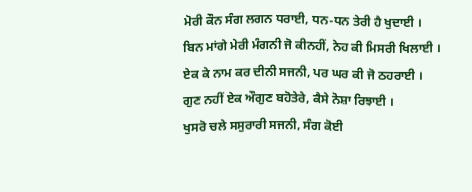ਮੋਰੀ ਕੌਨ ਸੰਗ ਲਗਨ ਧਰਾਈ, ਧਨ-ਧਨ ਤੇਰੀ ਹੈ ਖੁਦਾਈ ।
ਬਿਨ ਮਾਂਗੇ ਮੇਰੀ ਮੰਗਨੀ ਜੋ ਕੀਨਹੀਂ, ਨੇਹ ਕੀ ਮਿਸਰੀ ਖਿਲਾਈ ।
ਏਕ ਕੇ ਨਾਮ ਕਰ ਦੀਨੀ ਸਜਨੀ, ਪਰ ਘਰ ਕੀ ਜੋ ਠਹਰਾਈ ।
ਗੁਣ ਨਹੀਂ ਏਕ ਔਗੁਣ ਬਹੋਤੇਰੇ, ਕੈਸੇ ਨੋਸ਼ਾ ਰਿਝਾਈ ।
ਖੁਸਰੋ ਚਲੇ ਸਸੁਰਾਰੀ ਸਜਨੀ, ਸੰਗ ਕੋਈ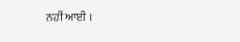ਨਹੀਂ ਆਈ ।